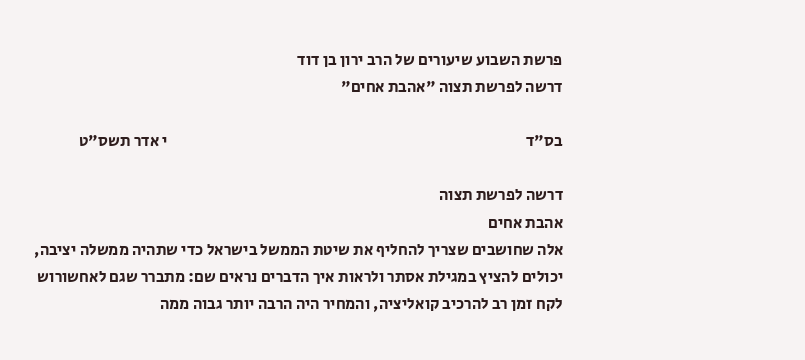פרשת השבוע שיעורים של הרב ירון בן דוד
דרשה לפרשת תצוה "אהבת אחים"

בס"ד                                                                                                                י אדר תשס"ט

דרשה לפרשת תצוה
אהבת אחים
אלה שחושבים שצריך להחליף את שיטת הממשל בישראל כדי שתהיה ממשלה יציבה, יכולים להציץ במגילת אסתר ולראות איך הדברים נראים שם: מתברר שגם לאחשורוש לקח זמן רב להרכיב קואליציה, והמחיר היה הרבה יותר גבוה ממה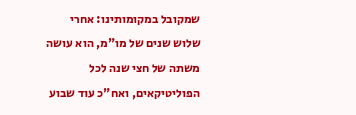שמקובל במקומותינו: אחרי שלוש שנים של מו"מ, הוא עושה משתה של חצי שנה לכל הפוליטיקאים, ואח"כ עוד שבוע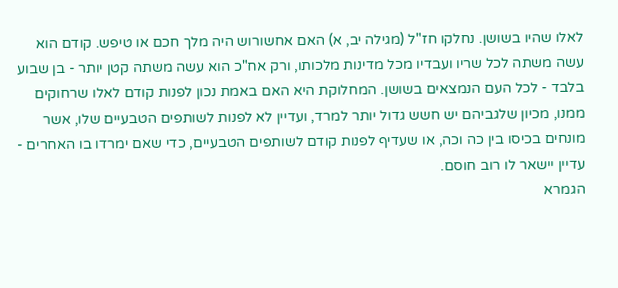לאלו שהיו בשושן. נחלקו חז"ל (מגילה יב, א) האם אחשורוש היה מלך חכם או טיפש. קודם הוא עשה משתה לכל שריו ועבדיו מכל מדינות מלכותו, ורק אח"כ הוא עשה משתה קטן יותר - בן שבוע בלבד - לכל העם הנמצאים בשושן. המחלוקת היא האם באמת נכון לפנות קודם לאלו שרחוקים ממנו, מכיון שלגביהם יש חשש גדול יותר למרד, ועדיין לא לפנות לשותפים הטבעיים שלו, אשר מונחים בכיסו בין כה וכה, או שעדיף לפנות קודם לשותפים הטבעיים, כדי שאם ימרדו בו האחרים - עדיין יישאר לו רוב חוסם.
הגמרא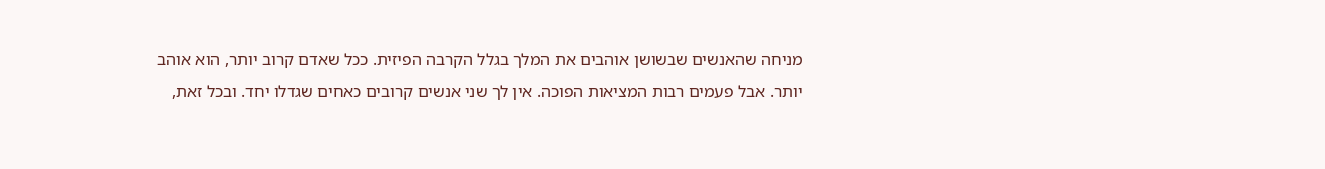מניחה שהאנשים שבשושן אוהבים את המלך בגלל הקרבה הפיזית. ככל שאדם קרוב יותר, הוא אוהב יותר. אבל פעמים רבות המציאות הפוכה. אין לך שני אנשים קרובים כאחים שגדלו יחד. ובכל זאת,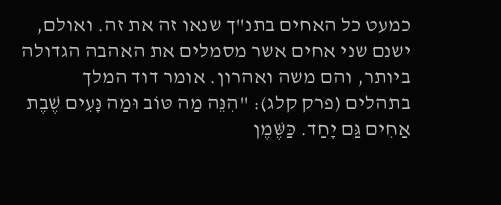כמעט כל האחים בתנ"ך שנאו זה את זה. ואולם, ישנם שני אחים אשר מסמלים את האהבה הגדולה ביותר, והם משה ואהרון. אומר דוד המלך בתהלים (פרק קלג): "הִנֵּה מַה טּוֹב וּמַה נָּעִים שֶׁבֶת אַחִים גַּם יָחַד. כַּשֶּׁמֶן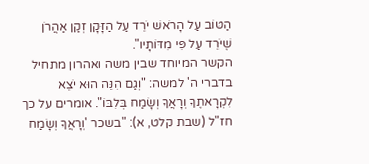הַטּוֹב עַל הָרֹאשׁ יֹרֵד עַל הַזָּקָן זְקַן אַהֲרֹן שֶׁיֹּרֵד עַל פִּי מִדּוֹתָיו".
הקשר המיוחד שבין משה ואהרון מתחיל בדברי ה' למשה: "וְגַם הִנֵּה הוּא יֹצֵא לִקְרָאתֶךָ וְרָאֲךָ וְשָׂמַח בְּלִבּוֹ". אומרים על כך חז"ל (שבת קלט, א): "בשכר 'וְרָאֲךָ וְשָׂמַח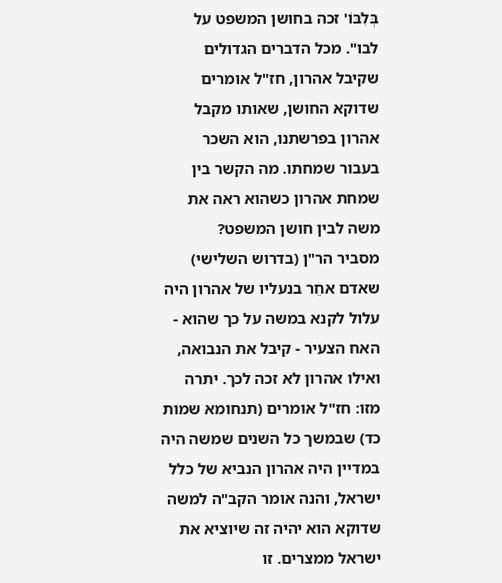בְּלִבּוֹ' זכה בחושן המשפט על לבו". מכל הדברים הגדולים שקיבל אהרון, חז"ל אומרים שדוקא החושן, שאותו מקבל אהרון בפרשתנו, הוא השכר בעבור שמחתו. מה הקשר בין שמחת אהרון כשהוא ראה את משה לבין חושן המשפט?
מסביר הר"ן (בדרוש השלישי) שאדם אחֵר בנעליו של אהרון היה עלול לקנא במשה על כך שהוא - האח הצעיר - קיבל את הנבואה, ואילו אהרון לא זכה לכך. יתרה מזו: חז"ל אומרים (תנחומא שמות כד) שבמשך כל השנים שמשה היה במדיין היה אהרון הנביא של כלל ישראל, והנה אומר הקב"ה למשה שדוקא הוא יהיה זה שיוציא את ישראל ממצרים. זו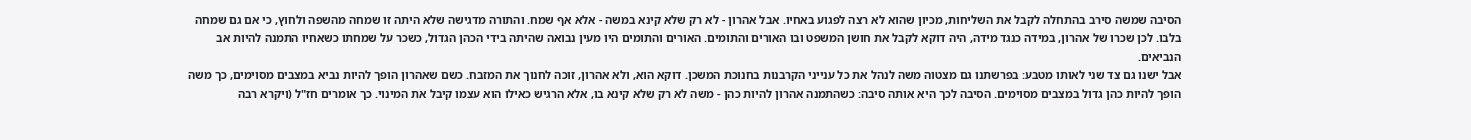הסיבה שמשה סירב בהתחלה לקבל את השליחות, מכיון שהוא לא רצה לפגוע באחיו. אבל אהרון - לא רק שלא קינא במשה - אלא אף שמח. והתורה מדגישה שלא היתה זו שמחה מהשפה ולחוץ, כי אם גם שמחה בלבו. לכן שכרו של אהרון, במידה כנגד מידה, היה דוקא לקבל את חושן המשפט ובו האורים והתומים. האורים והתומים היו מעין נבואה שהיתה בידי הכהן הגדול, כשכר על שמחתו כשאחיו התמנה להיות אב הנביאים.
אבל ישנו גם צד שני לאותו מטבע: בפרשתנו גם מצטוה משה לנהל את כל ענייני הקרבנות בחנוכת המשכן. דוקא הוא, ולא אהרון, זוכה לחנוך את המזבח. כשם שאהרון הופך להיות נביא במצבים מסוימים, כך משה הופך להיות כהן גדול במצבים מסוימים. הסיבה לכך היא אותה סיבה: כשהתמנה אהרון להיות כהן - משה לא רק שלא קינא בו, אלא הרגיש כאילו הוא עצמו קיבל את המינוי. כך אומרים חז"ל (ויקרא רבה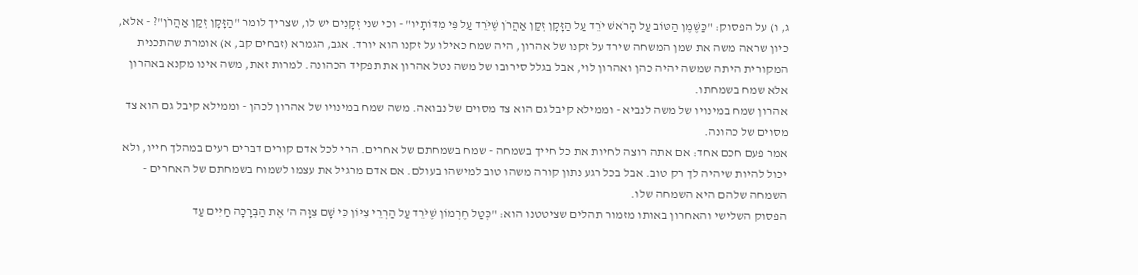ג, ו) על הפסוק: "כַּשֶּׁמֶן הַטּוֹב עַל הָרֹאשׁ יֹרֵד עַל הַזָּקָן זְקַן אַהֲרֹן שֶׁיֹּרֵד עַל פִּי מִדּוֹתָיו" - וכי שני זְקָנִים יש לו, שצריך לומר "הַזָּקָן זְקַן אַהֲרֹן"? - אלא, כיון שראה משה את שמן המשחה שירד על זקנו של אהרון, היה שמח כאילו על זקנו הוא יורד. אגב, הגמרא (זבחים קב, א) אומרת שהתכנית המקורית היתה שמשה יהיה כהן ואהרון לוי, אבל בגלל סירובו של משה נטל אהרון את תפקיד הכהונה. למרות זאת, משה אינו מקנא באהרון אלא שמח בשמחתו.
אהרון שמח במינויו של משה לנביא - וממילא קיבל גם הוא צד מסוים של נבואה. משה שמח במינויו של אהרון לכהן - וממילא קיבל גם הוא צד מסוים של כהונה.
אמר פעם חכם אחד: אם אתה רוצה לחיות את כל חייך בשמחה - שמח בשמחתם של אחרים. הרי לכל אדם קורים דברים רעים במהלך חייו, ולא יכול להיות שיהיה לך רק טוב. אבל בכל רגע נתון קורה משהו טוב למישהו בעולם. אם אדם מרגיל את עצמו לשמוח בשמחתם של האחרים - השמחה שלהם היא השמחה שלו.
הפסוק השלישי והאחרון באותו מזמור תהלים שציטטנו הוא: "כְּטַל חֶרְמוֹן שֶׁיֹּרֵד עַל הַרְרֵי צִיּוֹן כִּי שָׁם צִוָּה ה' אֶת הַבְּרָכָה חַיִּים עַד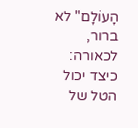הָעוֹלָם" לא ברור, לכאורה: כיצד יכול הטל של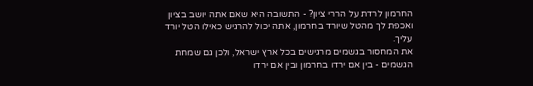החרמון לרדת על הררי ציון? - התשובה היא שאם אתה יושב בציון ואכפת לך מהטל שיורד בחרמון, אתה יכול להרגיש כאילו הטל יורד עליך.
את המחסור בגשמים מרגישים בכל ארץ ישראל, ולכן גם שמחת הגשמים - בין אם ירדו בחרמון ובין אם ירדו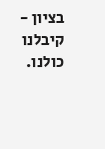בציון - קיבלנו כולנו.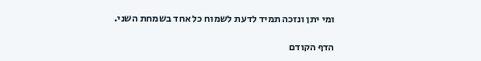ומי יתן ונזכה תמיד לדעת לשמוח כל אחד בשמחת השני.

הדף הקודם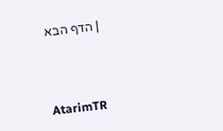| הדף הבא



AtarimTR